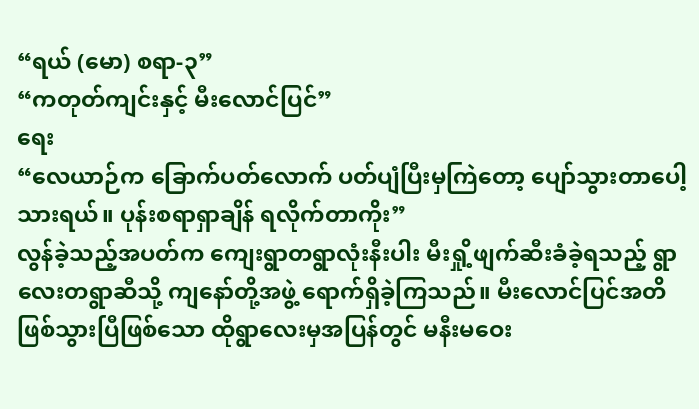“ရယ် (မော) စရာ-၃”
“ကတုတ်ကျင်းနှင့် မီးလောင်ပြင်”
ရေး
“လေယာဉ်က ခြောက်ပတ်လောက် ပတ်ပျံပြီးမှကြဲတော့ ပျော်သွားတာပေါ့သားရယ်။ ပုန်းစရာရှာချိန် ရလိုက်တာကိုး”
လွန်ခဲ့သည့်အပတ်က ကျေးရွာတရွာလုံးနီးပါး မီးရှို့ဖျက်ဆီးခံခဲ့ရသည့် ရွာလေးတရွာဆီသို့ ကျနော်တို့အဖွဲ့ ရောက်ရှိခဲ့ကြသည်။ မီးလောင်ပြင်အတိ ဖြစ်သွားပြီဖြစ်သော ထိုရွာလေးမှအပြန်တွင် မနီးမဝေး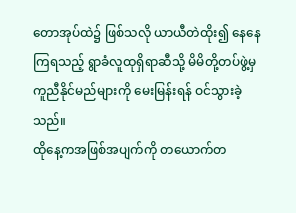တောအုပ်ထဲ၌ ဖြစ်သလို ယာယီတဲထိုး၍ နေနေကြရသည့် ရွာခံလူထုရှိရာဆီသို့ မိမိတို့တပ်ဖွဲ့မှ ကူညီနိုင်မည်များကို မေးမြန်းရန် ဝင်သွားခဲ့သည်။
ထိုနေ့ကအဖြစ်အပျက်ကို တယောက်တ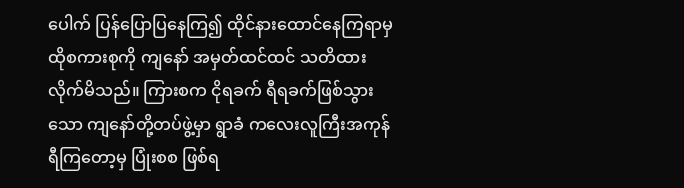ပေါက် ပြန်ပြောပြနေကြ၍ ထိုင်နားထောင်နေကြရာမှ ထိုစကားစုကို ကျနော် အမှတ်ထင်ထင် သတိထားလိုက်မိသည်။ ကြားစက ငိုရခက် ရီရခက်ဖြစ်သွားသော ကျနော်တို့တပ်ဖွဲ့မှာ ရွာခံ ကလေးလူကြီးအကုန် ရီကြတော့မှ ပြုံးစစ ဖြစ်ရ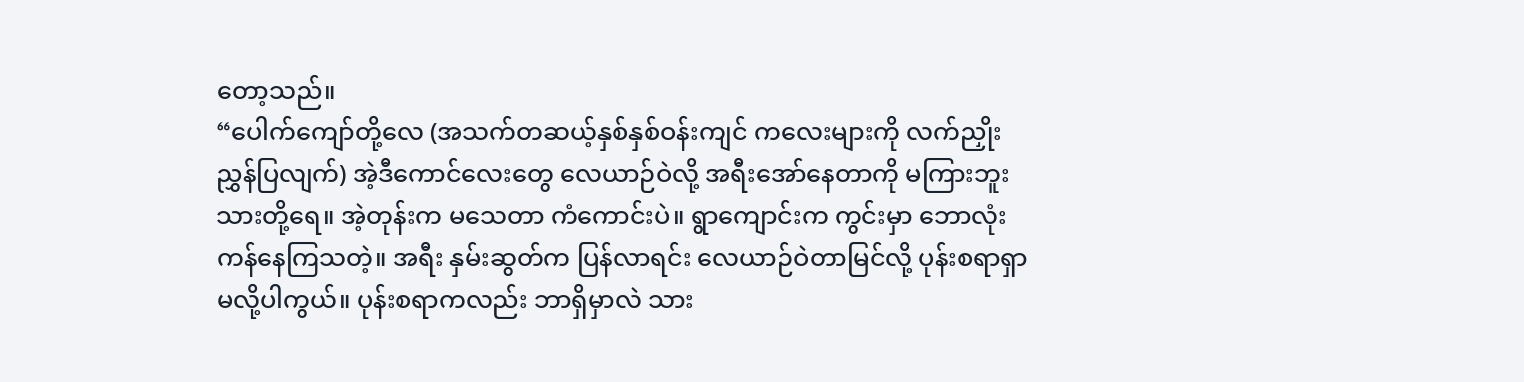တော့သည်။
“ပေါက်ကျော်တို့လေ (အသက်တဆယ့်နှစ်နှစ်ဝန်းကျင် ကလေးများကို လက်ညှိုးညွှန်ပြလျက်) အဲ့ဒီကောင်လေးတွေ လေယာဉ်ဝဲလို့ အရီးအော်နေတာကို မကြားဘူး သားတို့ရေ။ အဲ့တုန်းက မသေတာ ကံကောင်းပဲ။ ရွာကျောင်းက ကွင်းမှာ ဘောလုံးကန်နေကြသတဲ့။ အရီး နှမ်းဆွတ်က ပြန်လာရင်း လေယာဉ်ဝဲတာမြင်လို့ ပုန်းစရာရှာမလို့ပါကွယ်။ ပုန်းစရာကလည်း ဘာရှိမှာလဲ သား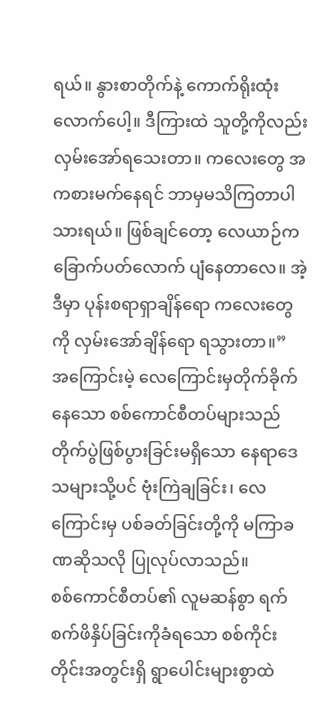ရယ်။ နွားစာတိုက်နဲ့ ကောက်ရိုးထုံးလောက်ပေါ့။ ဒီကြားထဲ သူတို့ကိုလည်း လှမ်းအော်ရသေးတာ။ ကလေးတွေ အကစားမက်နေရင် ဘာမှမသိကြတာပါ သားရယ်။ ဖြစ်ချင်တော့ လေယာဉ်က ခြောက်ပတ်လောက် ပျံနေတာလေ။ အဲ့ဒီမှာ ပုန်းစရာရှာချိန်ရော ကလေးတွေကို လှမ်းအော်ချိန်ရော ရသွားတာ။”
အကြောင်းမဲ့ လေကြောင်းမှတိုက်ခိုက်နေသော စစ်ကောင်စီတပ်များသည် တိုက်ပွဲဖြစ်ပွားခြင်းမရှိသော နေရာဒေသများသို့ပင် ဗုံးကြဲချခြင်း၊ လေကြောင်းမှ ပစ်ခတ်ခြင်းတို့ကို မကြာခဏဆိုသလို ပြုလုပ်လာသည်။
စစ်ကောင်စီတပ်၏ လူမဆန်စွာ ရက်စက်ဖိနှိပ်ခြင်းကိုခံရသော စစ်ကိုင်းတိုင်းအတွင်းရှိ ရွာပေါင်းများစွာထဲ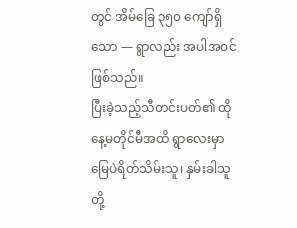တွင် အိမ်ခြေ ၃၅၀ ကျော်ရှိသော — ရွာလည်း အပါအဝင်ဖြစ်သည်။
ပြီးခဲ့သည့်သီတင်းပတ်၏ ထိုနေ့မတိုင်မီအထိ ရွာလေးမှာ မြေပဲရိတ်သိမ်းသူ၊ နှမ်းခါသူတို့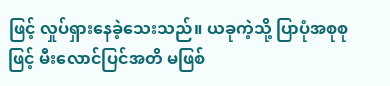ဖြင့် လှုပ်ရှားနေခဲ့သေးသည်။ ယခုကဲ့သို့ ပြာပုံအစုစုဖြင့် မီးလောင်ပြင်အတိ မဖြစ်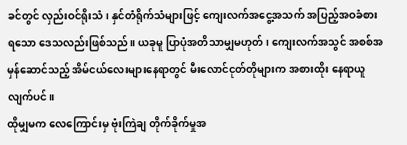ခင်တွင် လှည်းဝင်ရိုးသံ၊ နှင်တံရိုက်သံများဖြင့် ကျေးလက်အငွေ့အသက် အပြည့်အဝခံစားရသော ဒေသလည်းဖြစ်သည်။ ယခုမူ ပြာပုံအတိသာမျှမဟုတ်၊ ကျေးလက်အသွင် အစစ်အမှန်ဆောင်သည့် အိမ်ငယ်လေးများနေရာတွင် မီးလောင်ငုတ်တိုများက အစားထိုး နေရာယူလျက်ပင်။
ထိုမျှမက လေကြောင်းမှ ဗုံးကြဲချ တိုက်ခိုက်မှုအ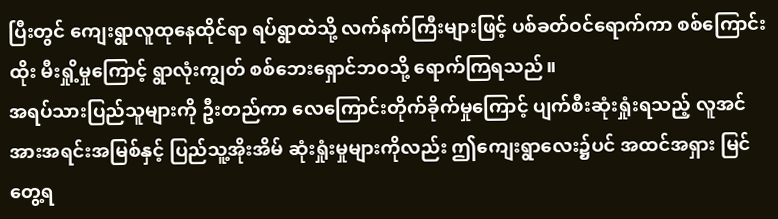ပြီးတွင် ကျေးရွာလူထုနေထိုင်ရာ ရပ်ရွာထဲသို့ လက်နက်ကြီးများဖြင့် ပစ်ခတ်ဝင်ရောက်ကာ စစ်ကြောင်းထိုး မီးရှို့မှုကြောင့် ရွာလုံးကျွတ် စစ်ဘေးရှောင်ဘဝသို့ ရောက်ကြရသည်။
အရပ်သားပြည်သူများကို ဦးတည်ကာ လေကြောင်းတိုက်ခိုက်မှုကြောင့် ပျက်စီးဆုံးရှုံးရသည့် လူအင်အားအရင်းအမြစ်နှင့် ပြည်သူ့အိုးအိမ် ဆုံးရှုံးမှုများကိုလည်း ဤကျေးရွာလေး၌ပင် အထင်အရှား မြင်တွေ့ရ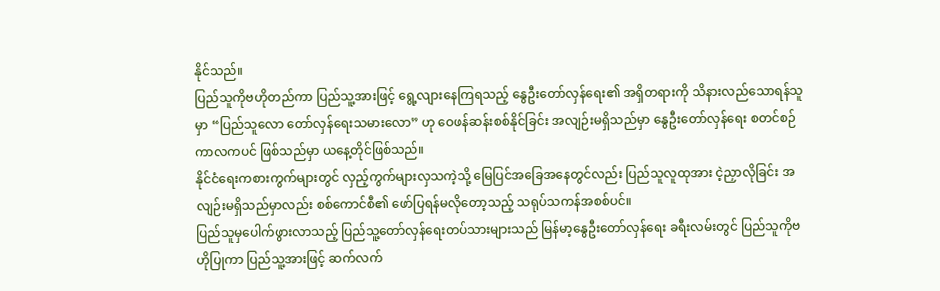နိုင်သည်။
ပြည်သူကိုဗဟိုတည်ကာ ပြည်သူ့အားဖြင့် ရွေ့လျားနေကြရသည့် နွေဦးတော်လှန်ရေး၏ အရှိတရားကို သိနားလည်သောရန်သူမှာ “ပြည်သူလော တော်လှန်ရေးသမားလော” ဟု ဝေဖန်ဆန်းစစ်နိုင်ခြင်း အလျဉ်းမရှိသည်မှာ နွေဦးတော်လှန်ရေး စတင်စဉ်ကာလကပင် ဖြစ်သည်မှာ ယနေ့တိုင်ဖြစ်သည်။
နိုင်ငံရေးကစားကွက်များတွင် လှည့်ကွက်များလှသကဲ့သို့ မြေပြင်အခြေအနေတွင်လည်း ပြည်သူလူထုအား ငဲ့ညှာလိုခြင်း အလျဉ်းမရှိသည်မှာလည်း စစ်ကောင်စီ၏ ဖော်ပြရန်မလိုတော့သည့် သရုပ်သကန်အစစ်ပင်။
ပြည်သူမှပေါက်ဖွားလာသည့် ပြည်သူ့တော်လှန်ရေးတပ်သားများသည် မြန်မာ့နွေဦးတော်လှန်ရေး ခရီးလမ်းတွင် ပြည်သူကိုဗဟိုပြုကာ ပြည်သူ့အားဖြင့် ဆက်လက်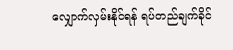လျှောက်လှမ်းနိုင်ရန် ရပ်တည်ချက်ခိုင်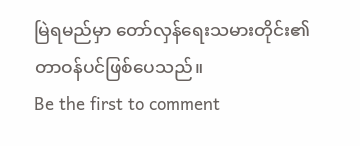မြဲရမည်မှာ တော်လှန်ရေးသမားတိုင်း၏ တာဝန်ပင်ဖြစ်ပေသည်။
Be the first to comment